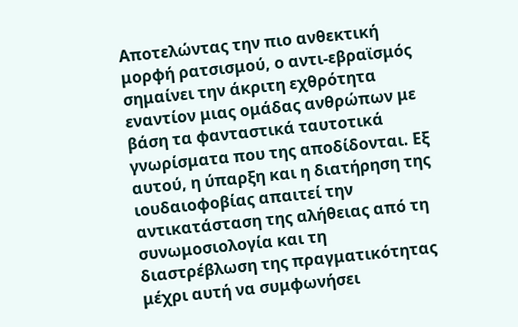Αποτελώντας την πιο ανθεκτική μορφή ρατσισμού, ο αντι-εβραϊσμός σημαίνει την άκριτη εχθρότητα εναντίον μιας ομάδας ανθρώπων με βάση τα φανταστικά ταυτοτικά γνωρίσματα που της αποδίδονται. Εξ αυτού, η ύπαρξη και η διατήρηση της ιουδαιοφοβίας απαιτεί την αντικατάσταση της αλήθειας από τη συνωμοσιολογία και τη διαστρέβλωση της πραγματικότητας μέχρι αυτή να συμφωνήσει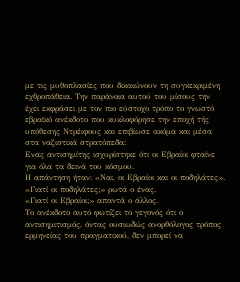με τις μυθοπλασίες που δικαιώνουν τη συγκεκριμένη εχθροπάθεια. Την παράνοια αυτού του μίσους την έχει εκφράσει με τον πιο εύστοχο τρόπο το γνωστό εβραϊκό ανέκδοτο που κυκλοφόρησε την εποχή τής υπόθεσης Ντρέιφους και επιβίωσε ακόμα και μέσα στα ναζιστικά στρατόπεδα:
Ενας αντισημίτης ισχυρίστηκε ότι οι Εβραίοι φταίνε για όλα τα δεινά του κόσμου.
Η απάντηση ήταν: «Ναι, οι Εβραίοι και οι ποδηλάτες».
«Γιατί οι ποδηλάτες;» ρωτά ο ένας.
«Γιατί οι Εβραίοι;» απαντά ο άλλος.
Το ανέκδοτο αυτό φωτίζει το γεγονός ότι ο αντισημιτισμός, όντας ουσιωδώς ανορθόλογος τρόπος ερμηνείας του πραγματικού, δεν μπορεί να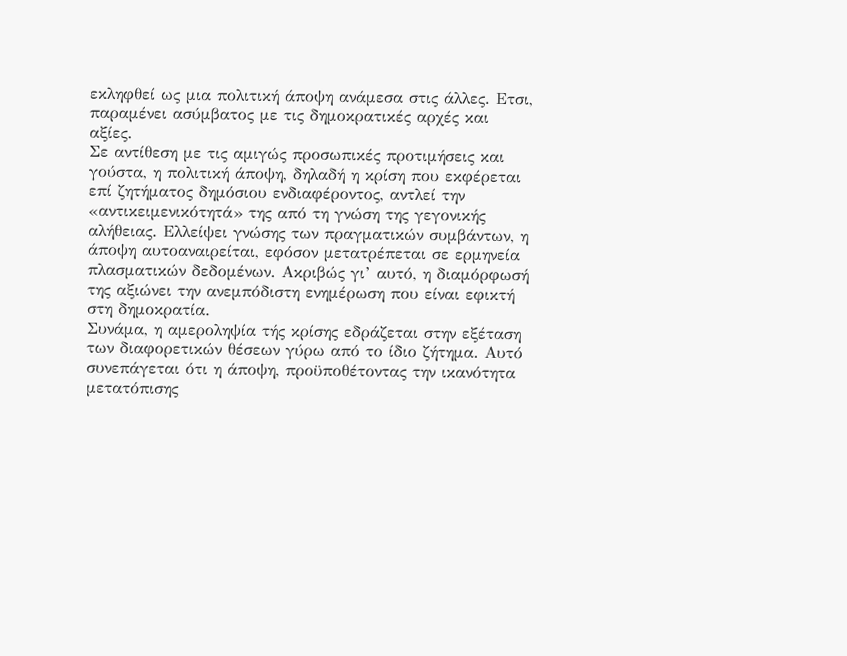εκληφθεί ως μια πολιτική άποψη ανάμεσα στις άλλες. Ετσι, παραμένει ασύμβατος με τις δημοκρατικές αρχές και αξίες.
Σε αντίθεση με τις αμιγώς προσωπικές προτιμήσεις και γούστα, η πολιτική άποψη, δηλαδή η κρίση που εκφέρεται επί ζητήματος δημόσιου ενδιαφέροντος, αντλεί την «αντικειμενικότητά» της από τη γνώση της γεγονικής αλήθειας. Ελλείψει γνώσης των πραγματικών συμβάντων, η άποψη αυτοαναιρείται, εφόσον μετατρέπεται σε ερμηνεία πλασματικών δεδομένων. Ακριβώς γι’ αυτό, η διαμόρφωσή της αξιώνει την ανεμπόδιστη ενημέρωση που είναι εφικτή στη δημοκρατία.
Συνάμα, η αμεροληψία τής κρίσης εδράζεται στην εξέταση των διαφορετικών θέσεων γύρω από το ίδιο ζήτημα. Αυτό συνεπάγεται ότι η άποψη, προϋποθέτοντας την ικανότητα μετατόπισης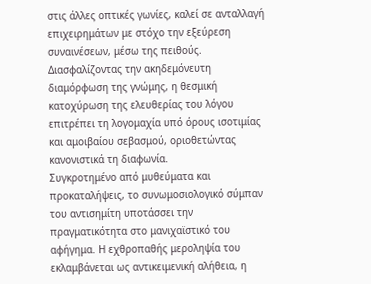στις άλλες οπτικές γωνίες, καλεί σε ανταλλαγή επιχειρημάτων με στόχο την εξεύρεση συναινέσεων, μέσω της πειθούς. Διασφαλίζοντας την ακηδεμόνευτη διαμόρφωση της γνώμης, η θεσμική κατοχύρωση της ελευθερίας του λόγου επιτρέπει τη λογομαχία υπό όρους ισοτιμίας και αμοιβαίου σεβασμού, οριοθετώντας κανονιστικά τη διαφωνία.
Συγκροτημένο από μυθεύματα και προκαταλήψεις, το συνωμοσιολογικό σύμπαν του αντισημίτη υποτάσσει την πραγματικότητα στο μανιχαϊστικό του αφήγημα. Η εχθροπαθής μεροληψία του εκλαμβάνεται ως αντικειμενική αλήθεια, η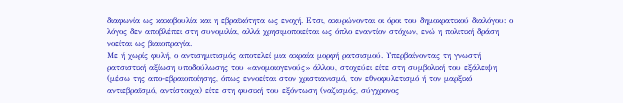διαφωνία ως κακοβουλία και η εβραϊκότητα ως ενοχή. Ετσι, ακυρώνονται οι όροι του δημοκρατικού διαλόγου: ο λόγος δεν αποβλέπει στη συνομιλία, αλλά χρησιμοποιείται ως όπλο εναντίον στόχων, ενώ η πολιτική δράση νοείται ως βιαιοπραγία.
Με ή χωρίς φυλή, ο αντισημιτισμός αποτελεί μια ακραία μορφή ρατσισμού. Υπερβαίνοντας τη γνωστή ρατσιστική αξίωση υποδούλωσης του «ανομοιογενούς» άλλου, στοχεύει είτε στη συμβολική του εξάλειψη (μέσω της απο-εβραιοποίησης, όπως εννοείται στον χριστιανισμό, τον εθνοφυλετισμό ή τον μαρξικό αντιεβραϊσμό, αντίστοιχα) είτε στη φυσική του εξόντωση (ναζισμός, σύγχρονος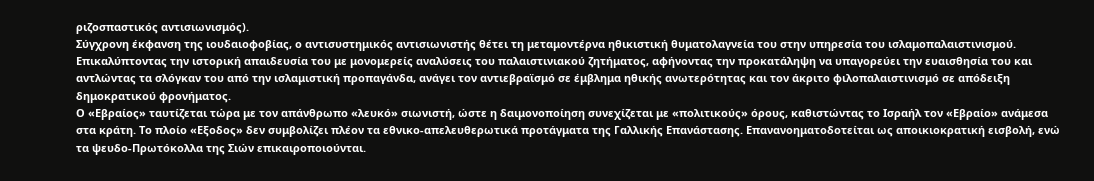ριζοσπαστικός αντισιωνισμός).
Σύγχρονη έκφανση της ιουδαιοφοβίας, ο αντισυστημικός αντισιωνιστής θέτει τη μεταμοντέρνα ηθικιστική θυματολαγνεία του στην υπηρεσία του ισλαμοπαλαιστινισμού. Επικαλύπτοντας την ιστορική απαιδευσία του με μονομερείς αναλύσεις του παλαιστινιακού ζητήματος, αφήνοντας την προκατάληψη να υπαγορεύει την ευαισθησία του και αντλώντας τα σλόγκαν του από την ισλαμιστική προπαγάνδα, ανάγει τον αντιεβραϊσμό σε έμβλημα ηθικής ανωτερότητας και τον άκριτο φιλοπαλαιστινισμό σε απόδειξη δημοκρατικού φρονήματος.
Ο «Εβραίος» ταυτίζεται τώρα με τον απάνθρωπο «λευκό» σιωνιστή, ώστε η δαιμονοποίηση συνεχίζεται με «πολιτικούς» όρους, καθιστώντας το Ισραήλ τον «Εβραίο» ανάμεσα στα κράτη. Το πλοίο «Εξοδος» δεν συμβολίζει πλέον τα εθνικο-απελευθερωτικά προτάγματα της Γαλλικής Επανάστασης. Επανανοηματοδοτείται ως αποικιοκρατική εισβολή, ενώ τα ψευδο-Πρωτόκολλα της Σιών επικαιροποιούνται.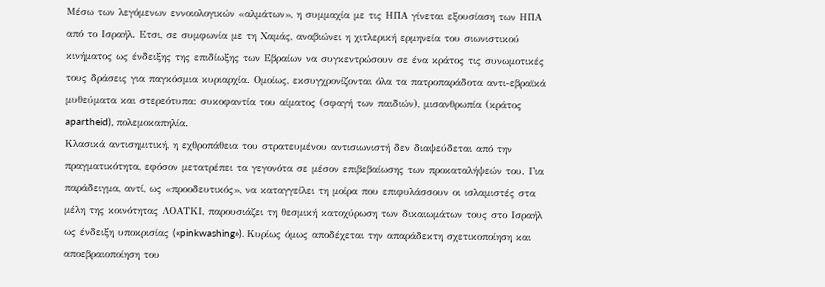Μέσω των λεγόμενων εννοιολογικών «αλμάτων», η συμμαχία με τις ΗΠΑ γίνεται εξουσίαση των ΗΠΑ από το Ισραήλ. Ετσι, σε συμφωνία με τη Χαμάς, αναβιώνει η χιτλερική ερμηνεία του σιωνιστικού κινήματος ως ένδειξης της επιδίωξης των Εβραίων να συγκεντρώσουν σε ένα κράτος τις συνωμοτικές τους δράσεις για παγκόσμια κυριαρχία. Ομοίως, εκσυγχρονίζονται όλα τα πατροπαράδοτα αντι-εβραϊκά μυθεύματα και στερεότυπα: συκοφαντία του αίματος (σφαγή των παιδιών), μισανθρωπία (κράτος apartheid), πολεμοκαπηλία.
Κλασικά αντισημιτική, η εχθροπάθεια του στρατευμένου αντισιωνιστή δεν διαψεύδεται από την πραγματικότητα, εφόσον μετατρέπει τα γεγονότα σε μέσον επιβεβαίωσης των προκαταλήψεών του. Για παράδειγμα, αντί, ως «προοδευτικός», να καταγγείλει τη μοίρα που επιφυλάσσουν οι ισλαμιστές στα μέλη της κοινότητας ΛΟΑΤΚΙ, παρουσιάζει τη θεσμική κατοχύρωση των δικαιωμάτων τους στο Ισραήλ ως ένδειξη υποκρισίας («pinkwashing»). Κυρίως όμως αποδέχεται την απαράδεκτη σχετικοποίηση και αποεβραιοποίηση του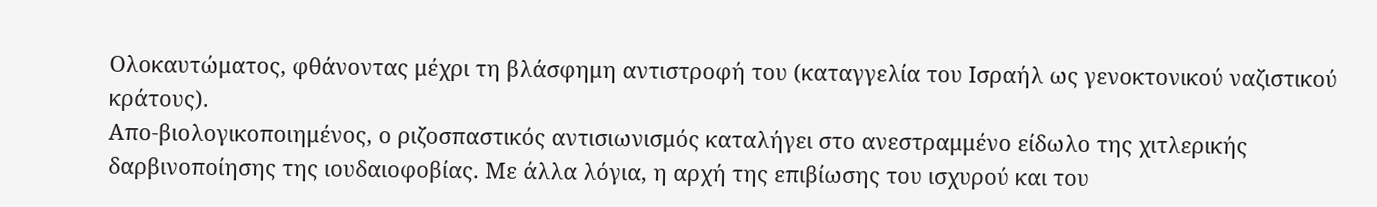Ολοκαυτώματος, φθάνοντας μέχρι τη βλάσφημη αντιστροφή του (καταγγελία του Ισραήλ ως γενοκτονικού ναζιστικού κράτους).
Απο-βιολογικοποιημένος, ο ριζοσπαστικός αντισιωνισμός καταλήγει στο ανεστραμμένο είδωλο της χιτλερικής δαρβινοποίησης της ιουδαιοφοβίας. Με άλλα λόγια, η αρχή της επιβίωσης του ισχυρού και του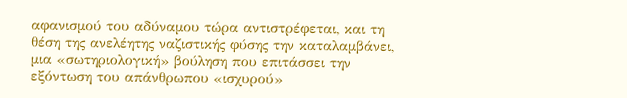αφανισμού του αδύναμου τώρα αντιστρέφεται, και τη θέση της ανελέητης ναζιστικής φύσης την καταλαμβάνει, μια «σωτηριολογική» βούληση που επιτάσσει την εξόντωση του απάνθρωπου «ισχυρού»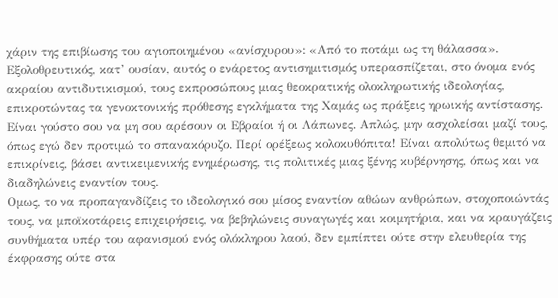χάριν της επιβίωσης του αγιοποιημένου «ανίσχυρου»: «Από το ποτάμι ως τη θάλασσα». Εξολοθρευτικός, κατ’ ουσίαν, αυτός ο ενάρετος αντισημιτισμός υπερασπίζεται, στο όνομα ενός ακραίου αντιδυτικισμού, τους εκπροσώπους μιας θεοκρατικής ολοκληρωτικής ιδεολογίας, επικροτώντας τα γενοκτονικής πρόθεσης εγκλήματα της Χαμάς ως πράξεις ηρωικής αντίστασης.
Είναι γούστο σου να μη σου αρέσουν οι Εβραίοι ή οι Λάπωνες. Απλώς, μην ασχολείσαι μαζί τους, όπως εγώ δεν προτιμώ το σπανακόρυζο. Περί ορέξεως κολοκυθόπιτα! Είναι απολύτως θεμιτό να επικρίνεις, βάσει αντικειμενικής ενημέρωσης, τις πολιτικές μιας ξένης κυβέρνησης, όπως και να διαδηλώνεις εναντίον τους.
Ομως, το να προπαγανδίζεις το ιδεολογικό σου μίσος εναντίον αθώων ανθρώπων, στοχοποιώντάς τους, να μποϊκοτάρεις επιχειρήσεις, να βεβηλώνεις συναγωγές και κοιμητήρια, και να κραυγάζεις συνθήματα υπέρ του αφανισμού ενός ολόκληρου λαού, δεν εμπίπτει ούτε στην ελευθερία της έκφρασης ούτε στα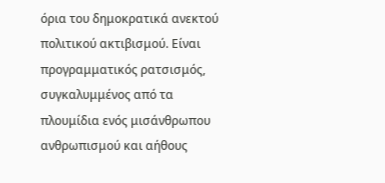όρια του δημοκρατικά ανεκτού πολιτικού ακτιβισμού. Είναι προγραμματικός ρατσισμός, συγκαλυμμένος από τα πλουμίδια ενός μισάνθρωπου ανθρωπισμού και αήθους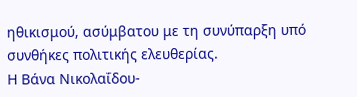ηθικισμού, ασύμβατου με τη συνύπαρξη υπό συνθήκες πολιτικής ελευθερίας.
Η Βάνα Νικολαΐδου-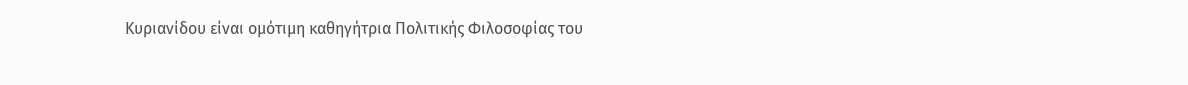Κυριανίδου είναι ομότιμη καθηγήτρια Πολιτικής Φιλοσοφίας του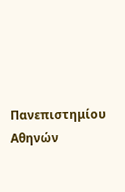Πανεπιστημίου Αθηνών